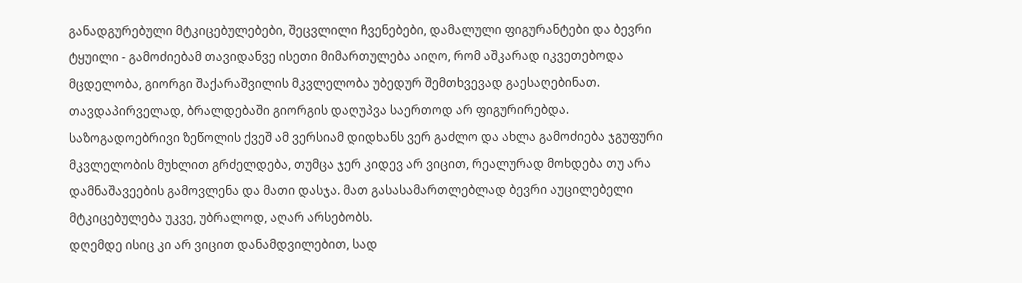განადგურებული მტკიცებულებები, შეცვლილი ჩვენებები, დამალული ფიგურანტები და ბევრი ტყუილი - გამოძიებამ თავიდანვე ისეთი მიმართულება აიღო, რომ აშკარად იკვეთებოდა მცდელობა, გიორგი შაქარაშვილის მკვლელობა უბედურ შემთხვევად გაესაღებინათ.
თავდაპირველად, ბრალდებაში გიორგის დაღუპვა საერთოდ არ ფიგურირებდა. საზოგადოებრივი ზეწოლის ქვეშ ამ ვერსიამ დიდხანს ვერ გაძლო და ახლა გამოძიება ჯგუფური მკვლელობის მუხლით გრძელდება, თუმცა ჯერ კიდევ არ ვიცით, რეალურად მოხდება თუ არა დამნაშავეების გამოვლენა და მათი დასჯა. მათ გასასამართლებლად ბევრი აუცილებელი მტკიცებულება უკვე, უბრალოდ, აღარ არსებობს.
დღემდე ისიც კი არ ვიცით დანამდვილებით, სად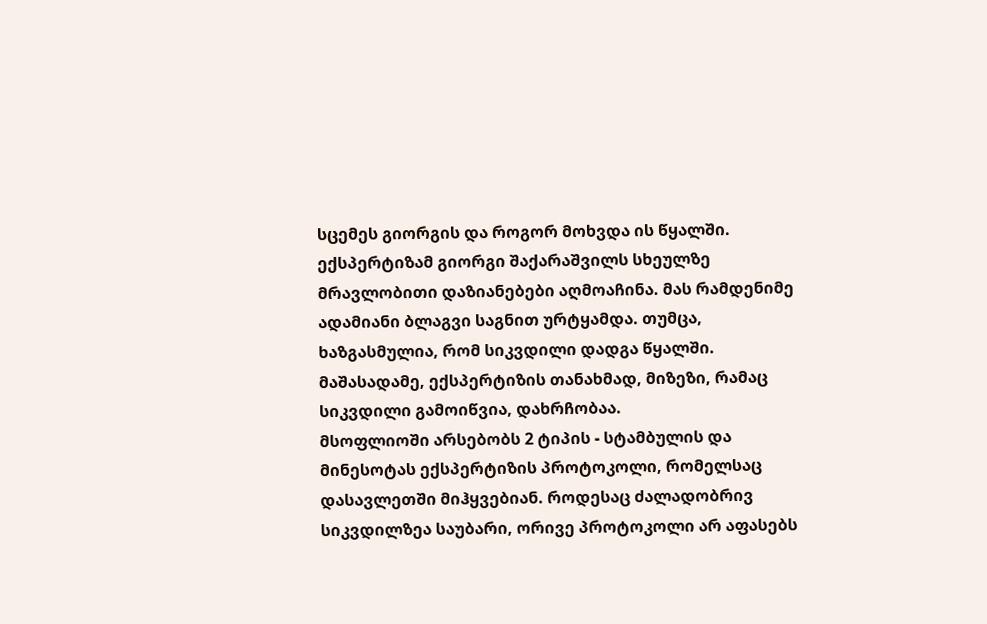სცემეს გიორგის და როგორ მოხვდა ის წყალში.
ექსპერტიზამ გიორგი შაქარაშვილს სხეულზე მრავლობითი დაზიანებები აღმოაჩინა. მას რამდენიმე ადამიანი ბლაგვი საგნით ურტყამდა. თუმცა, ხაზგასმულია, რომ სიკვდილი დადგა წყალში. მაშასადამე, ექსპერტიზის თანახმად, მიზეზი, რამაც სიკვდილი გამოიწვია, დახრჩობაა.
მსოფლიოში არსებობს 2 ტიპის - სტამბულის და მინესოტას ექსპერტიზის პროტოკოლი, რომელსაც დასავლეთში მიჰყვებიან. როდესაც ძალადობრივ სიკვდილზეა საუბარი, ორივე პროტოკოლი არ აფასებს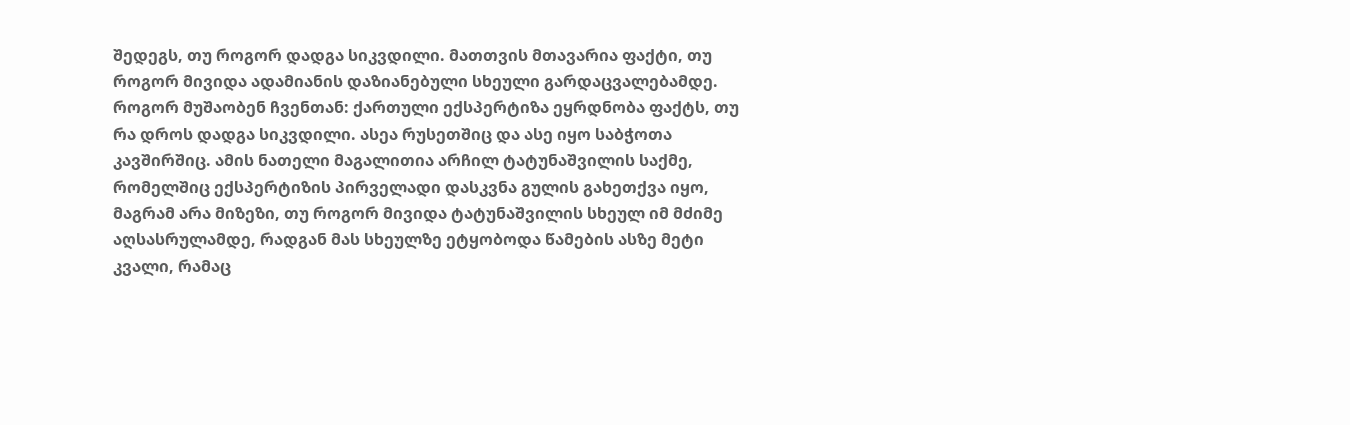შედეგს, თუ როგორ დადგა სიკვდილი. მათთვის მთავარია ფაქტი, თუ როგორ მივიდა ადამიანის დაზიანებული სხეული გარდაცვალებამდე.
როგორ მუშაობენ ჩვენთან: ქართული ექსპერტიზა ეყრდნობა ფაქტს, თუ რა დროს დადგა სიკვდილი. ასეა რუსეთშიც და ასე იყო საბჭოთა კავშირშიც. ამის ნათელი მაგალითია არჩილ ტატუნაშვილის საქმე, რომელშიც ექსპერტიზის პირველადი დასკვნა გულის გახეთქვა იყო, მაგრამ არა მიზეზი, თუ როგორ მივიდა ტატუნაშვილის სხეულ იმ მძიმე აღსასრულამდე, რადგან მას სხეულზე ეტყობოდა წამების ასზე მეტი კვალი, რამაც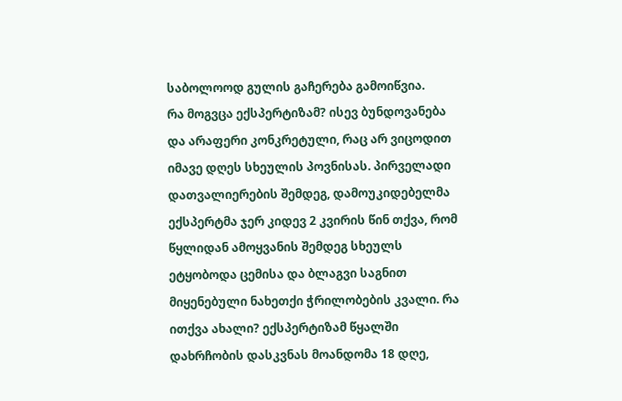საბოლოოდ გულის გაჩერება გამოიწვია.
რა მოგვცა ექსპერტიზამ? ისევ ბუნდოვანება და არაფერი კონკრეტული, რაც არ ვიცოდით იმავე დღეს სხეულის პოვნისას. პირველადი დათვალიერების შემდეგ, დამოუკიდებელმა ექსპერტმა ჯერ კიდევ 2 კვირის წინ თქვა, რომ წყლიდან ამოყვანის შემდეგ სხეულს ეტყობოდა ცემისა და ბლაგვი საგნით მიყენებული ნახეთქი ჭრილობების კვალი. რა ითქვა ახალი? ექსპერტიზამ წყალში დახრჩობის დასკვნას მოანდომა 18 დღე,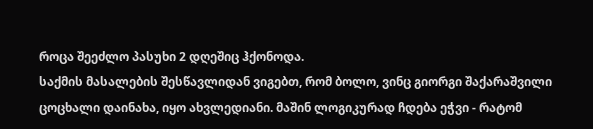როცა შეეძლო პასუხი 2 დღეშიც ჰქონოდა.
საქმის მასალების შესწავლიდან ვიგებთ, რომ ბოლო, ვინც გიორგი შაქარაშვილი ცოცხალი დაინახა, იყო ახვლედიანი. მაშინ ლოგიკურად ჩდება ეჭვი - რატომ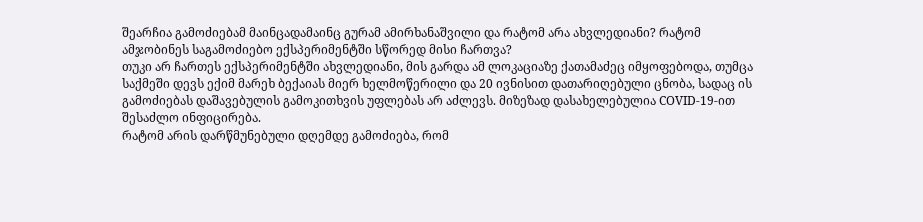შეარჩია გამოძიებამ მაინცადამაინც გურამ ამირხანაშვილი და რატომ არა ახვლედიანი? რატომ ამჯობინეს საგამოძიებო ექსპერიმენტში სწორედ მისი ჩართვა?
თუკი არ ჩართეს ექსპერიმენტში ახვლედიანი, მის გარდა ამ ლოკაციაზე ქათამაძეც იმყოფებოდა, თუმცა საქმეში დევს ექიმ მარეხ ბექაიას მიერ ხელმოწერილი და 20 ივნისით დათარიღებული ცნობა, სადაც ის გამოძიებას დაშავებულის გამოკითხვის უფლებას არ აძლევს. მიზეზად დასახელებულია COVID-19-ით შესაძლო ინფიცირება.
რატომ არის დარწმუნებული დღემდე გამოძიება, რომ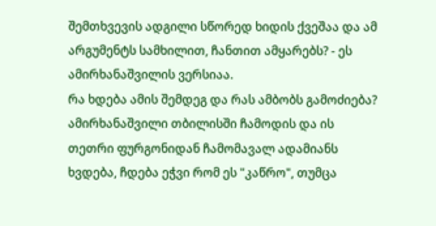შემთხვევის ადგილი სწორედ ხიდის ქვეშაა და ამ არგუმენტს სამხილით, ჩანთით ამყარებს? - ეს ამირხანაშვილის ვერსიაა.
რა ხდება ამის შემდეგ და რას ამბობს გამოძიება? ამირხანაშვილი თბილისში ჩამოდის და ის თეთრი ფურგონიდან ჩამომავალ ადამიანს ხვდება, ჩდება ეჭვი რომ ეს "კაწრო", თუმცა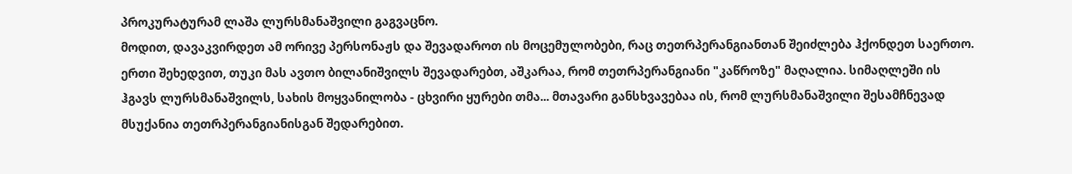პროკურატურამ ლაშა ლურსმანაშვილი გაგვაცნო.
მოდით, დავაკვირდეთ ამ ორივე პერსონაჟს და შევადაროთ ის მოცემულობები, რაც თეთრპერანგიანთან შეიძლება ჰქონდეთ საერთო. ერთი შეხედვით, თუკი მას ავთო ბილანიშვილს შევადარებთ, აშკარაა, რომ თეთრპერანგიანი "კაწროზე" მაღალია. სიმაღლეში ის ჰგავს ლურსმანაშვილს, სახის მოყვანილობა - ცხვირი ყურები თმა... მთავარი განსხვავებაა ის, რომ ლურსმანაშვილი შესამჩნევად მსუქანია თეთრპერანგიანისგან შედარებით.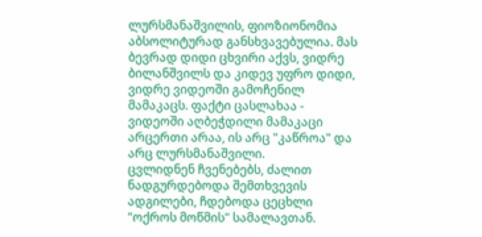ლურსმანაშვილის, ფიოზიონომია აბსოლიტურად განსხვავებულია. მას ბევრად დიდი ცხვირი აქვს, ვიდრე ბილანშვილს და კიდევ უფრო დიდი, ვიდრე ვიდეოში გამოჩენილ მამაკაცს. ფაქტი ცასლახაა - ვიდეოში აღბეჭდილი მამაკაცი არცერთი არაა, ის არც "კაწროა" და არც ლურსმანაშვილი.
ცვლიდნენ ჩვენებებს, ძალით ნადგურდებოდა შემთხვევის ადგილები, ჩდებოდა ცეცხლი "ოქროს მოწმის" სამალავთან.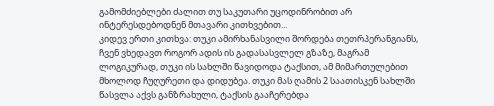გამომძიებლები ძალით თუ საკუთარი უცოდინრობით არ ინტერესდებოდნენ მთავარი კითხვებით...
კიდევ ერთი კითხვა: თუკი ამირხანასვილი შორდება თეთრპერანგიანს, ჩვენ ვხედავთ როგორ ადის ის გადასასვლელ გზაზე, მაგრამ ლოგიკურად, თუკი ის სახლში წავიდოდა ტაქსით, ამ მიმართულებით მხოლოდ ჩუღურეთი და დიდუბეა. თუკი მას ღამის 2 საათისკენ სახლში წასვლა აქვს განზრახული, ტაქსის გააჩერებდა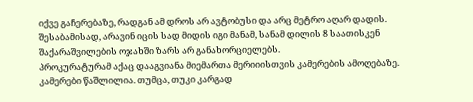იქვე გაჩერებაზე, რადგან ამ დროს არ ავტობუსი და არც მეტრო აღარ დადის. შესაბამისად, არავინ იცის სად მიდის იგი მანამ, სანამ დილის 8 საათისკენ შაქარაშვილების ოჯახში ზარს არ განახორციელებს.
პროკურატურამ აქაც დააგვიანა მიემართა მერიიისთვის კამერების ამოღებაზე. კამერები წაშლილია. თუმცა, თუკი კარგად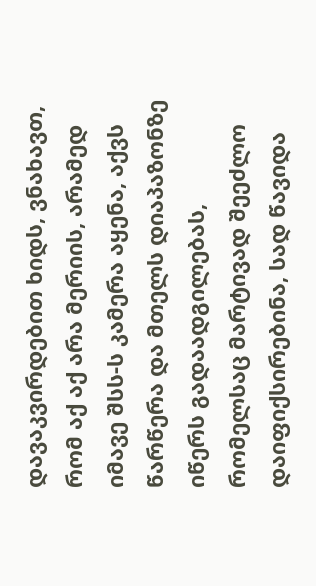დავაკვირდებით ხიდს, ვნახავთ, რომ აქ აქ არა მერიის, არამედ იმავე შსს-ს კამერა აყენა, აქვს წარწერა და მთელს დიაპაზონზე იწერს გადაადგილებას, რომელსაც მარტივად შეეძლო დაიფიქსირებინა, სად წავიდა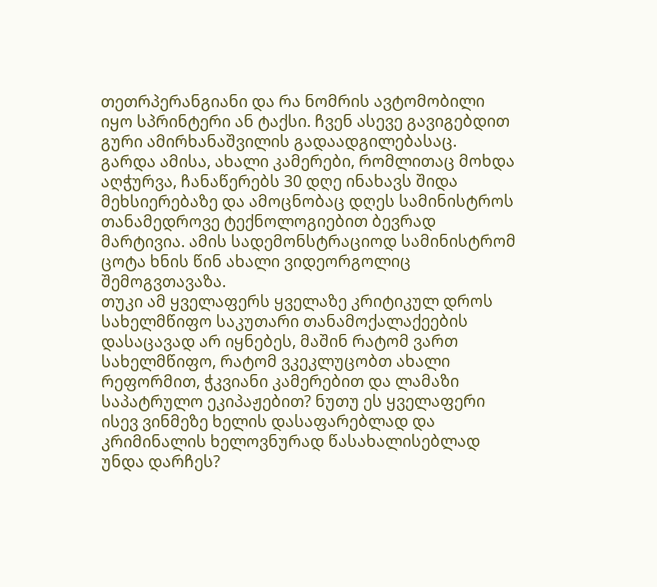თეთრპერანგიანი და რა ნომრის ავტომობილი იყო სპრინტერი ან ტაქსი. ჩვენ ასევე გავიგებდით გური ამირხანაშვილის გადაადგილებასაც.
გარდა ამისა, ახალი კამერები, რომლითაც მოხდა აღჭურვა, ჩანაწერებს 30 დღე ინახავს შიდა მეხსიერებაზე და ამოცნობაც დღეს სამინისტროს თანამედროვე ტექნოლოგიებით ბევრად მარტივია. ამის სადემონსტრაციოდ სამინისტრომ ცოტა ხნის წინ ახალი ვიდეორგოლიც შემოგვთავაზა.
თუკი ამ ყველაფერს ყველაზე კრიტიკულ დროს სახელმწიფო საკუთარი თანამოქალაქეების დასაცავად არ იყნებეს, მაშინ რატომ ვართ სახელმწიფო, რატომ ვკეკლუცობთ ახალი რეფორმით, ჭკვიანი კამერებით და ლამაზი საპატრულო ეკიპაჟებით? ნუთუ ეს ყველაფერი ისევ ვინმეზე ხელის დასაფარებლად და კრიმინალის ხელოვნურად წასახალისებლად უნდა დარჩეს?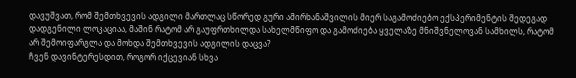დავუშვათ, რომ შემთხვევის ადგილი მართლაც სწორედ გური ამირხანაშვილის მიერ საგამოძიებო ექსპერიმენტის შედეგად დადგენილი ლოკაციაა, მაშინ რატომ არ გაუფრთხილდა სახელმწიფო და გამოძიება ყველაზე მნიშვნელოვან სამხილს, რატომ არ შემოიფარგლა და მოხდა შემთხვევის ადგილის დაცვა?
ჩვენ დავინტერესდით, როგორ იქცევიან სხვა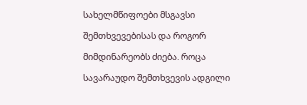სახელმწიფოები მსგავსი შემთხვევებისას და როგორ მიმდინარეობს ძიება. როცა სავარაუდო შემთხვევის ადგილი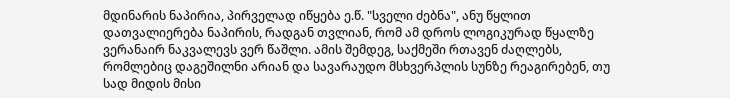მდინარის ნაპირია, პირველად იწყება ე.წ. "სველი ძებნა", ანუ წყლით დათვალიერება ნაპირის, რადგან თვლიან, რომ ამ დროს ლოგიკურად წყალზე ვერანაირ ნაკვალევს ვერ წაშლი. ამის შემდეგ, საქმეში რთავენ ძაღლებს, რომლებიც დაგეშილნი არიან და სავარაუდო მსხვერპლის სუნზე რეაგირებენ, თუ სად მიდის მისი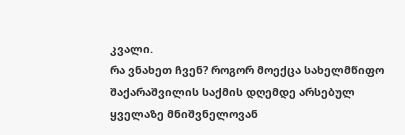კვალი.
რა ვნახეთ ჩვენ? როგორ მოექცა სახელმწიფო შაქარაშვილის საქმის დღემდე არსებულ ყველაზე მნიშვნელოვან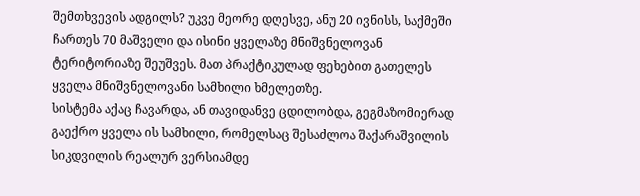შემთხვევის ადგილს? უკვე მეორე დღესვე, ანუ 20 ივნისს, საქმეში ჩართეს 70 მაშველი და ისინი ყველაზე მნიშვნელოვან ტერიტორიაზე შეუშვეს. მათ პრაქტიკულად ფეხებით გათელეს ყველა მნიშვნელოვანი სამხილი ხმელეთზე.
სისტემა აქაც ჩავარდა, ან თავიდანვე ცდილობდა, გეგმაზომიერად გაექრო ყველა ის სამხილი, რომელსაც შესაძლოა შაქარაშვილის სიკდვილის რეალურ ვერსიამდე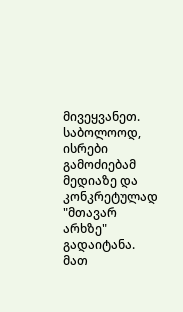მივეყვანეთ.
საბოლოოდ, ისრები გამოძიებამ მედიაზე და კონკრეტულად "მთავარ არხზე" გადაიტანა. მათ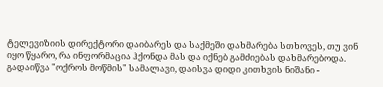ტელევიზიის დირექტორი დაიბარეს და საქმეში დახმარება სთხოვეს, თუ ვინ იყო წყარო, რა ინფორმაცია ჰქონდა მას და იქნებ გამძიებას დახმარებოდა.
გადაიწვა "ოქროს მოწმის" სამალავი, დაისვა დიდი კითხვის ნიშანი -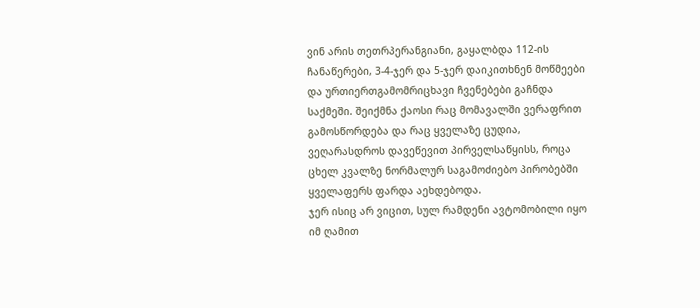ვინ არის თეთრპერანგიანი, გაყალბდა 112-ის ჩანაწერები, 3-4-ჯერ და 5-ჯერ დაიკითხნენ მოწმეები და ურთიერთგამომრიცხავი ჩვენებები გაჩნდა საქმეში. შეიქმნა ქაოსი რაც მომავალში ვერაფრით გამოსწორდება და რაც ყველაზე ცუდია, ვეღარასდროს დავეწევით პირველსაწყისს, როცა ცხელ კვალზე ნორმალურ საგამოძიებო პირობებში ყველაფერს ფარდა აეხდებოდა.
ჯერ ისიც არ ვიცით, სულ რამდენი ავტომობილი იყო იმ ღამით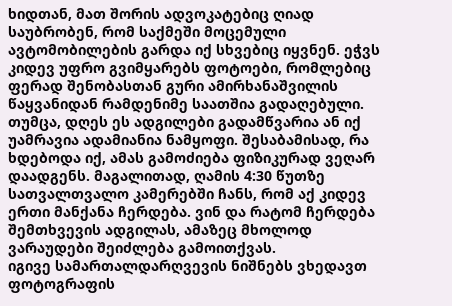ხიდთან, მათ შორის ადვოკატებიც ღიად საუბრობენ, რომ საქმეში მოცემული ავტომობილების გარდა იქ სხვებიც იყვნენ. ეჭვს კიდევ უფრო გვიმყარებს ფოტოები, რომლებიც ფერად შენობასთან გური ამირხანაშვილის წაყვანიდან რამდენიმე საათშია გადაღებული. თუმცა, დღეს ეს ადგილები გადამწვარია ან იქ უამრავია ადამიანია ნამყოფი. შესაბამისად, რა ხდებოდა იქ, ამას გამოძიება ფიზიკურად ვეღარ დაადგენს. მაგალითად, ღამის 4:30 წუთზე სათვალთვალო კამერებში ჩანს, რომ აქ კიდევ ერთი მანქანა ჩერდება. ვინ და რატომ ჩერდება შემთხვევის ადგილას, ამაზეც მხოლოდ ვარაუდები შეიძლება გამოითქვას.
იგივე სამართალდარღვევის ნიშნებს ვხედავთ ფოტოგრაფის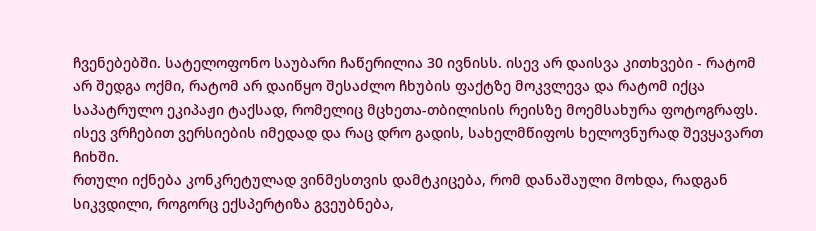ჩვენებებში. სატელოფონო საუბარი ჩაწერილია 30 ივნისს. ისევ არ დაისვა კითხვები - რატომ არ შედგა ოქმი, რატომ არ დაიწყო შესაძლო ჩხუბის ფაქტზე მოკვლევა და რატომ იქცა საპატრულო ეკიპაჟი ტაქსად, რომელიც მცხეთა-თბილისის რეისზე მოემსახურა ფოტოგრაფს. ისევ ვრჩებით ვერსიების იმედად და რაც დრო გადის, სახელმწიფოს ხელოვნურად შევყავართ ჩიხში.
რთული იქნება კონკრეტულად ვინმესთვის დამტკიცება, რომ დანაშაული მოხდა, რადგან სიკვდილი, როგორც ექსპერტიზა გვეუბნება,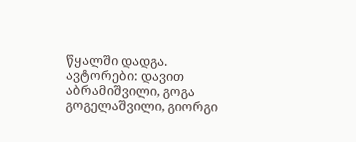წყალში დადგა.
ავტორები: დავით აბრამიშვილი, გოგა გოგელაშვილი, გიორგი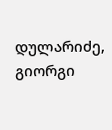დულარიძე, გიორგი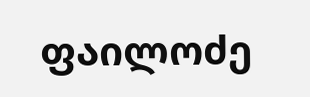ფაილოძე